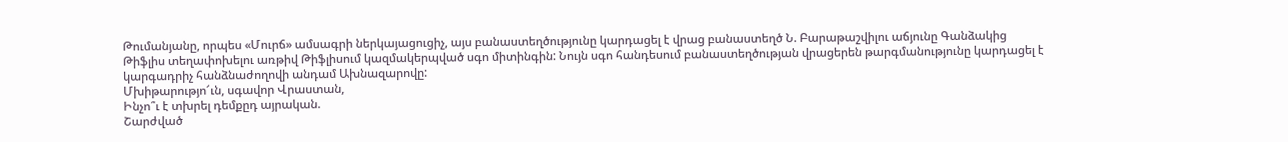Թումանյանը, որպես «Մուրճ» ամսագրի ներկայացուցիչ, այս բանաստեղծությունը կարդացել է վրաց բանաստեղծ Ն. Բարաթաշվիլու աճյունը Գանձակից Թիֆլիս տեղափոխելու առթիվ Թիֆլիսում կազմակերպված սգո միտինգին: Նույն սգո հանդեսում բանաստեղծության վրացերեն թարգմանությունը կարդացել է կարգադրիչ հանձնաժողովի անդամ Ախնազարովը:
Մխիթարությո՜ւն, սգավոր Վրաստան,
Ինչո՞ւ է տխրել դեմքըդ այրական.
Շարժված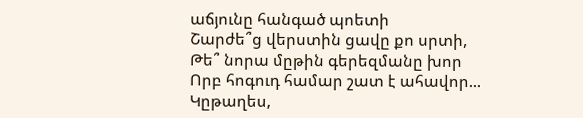աճյունը հանգած պոետի
Շարժե՞ց վերստին ցավը քո սրտի,
Թե՞ նորա մըթին գերեզմանը խոր
Որբ հոգուդ համար շատ է ահավոր...
Կըթաղես,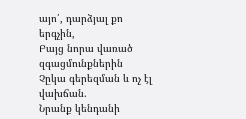այո՛, դարձյալ քո երգչին,
Բայց նորա վառած զգացմունքներին
Չըկա գերեզման և ոչ էլ վախճան.
Նրանք կենդանի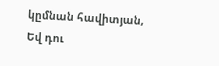կըմնան հավիտյան,
Եվ դու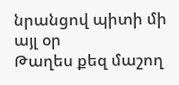նրանցով պիտի մի այլ օր
Թաղես քեզ մաշող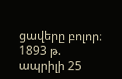ցավերը բոլոր։
1893 թ. ապրիլի 25